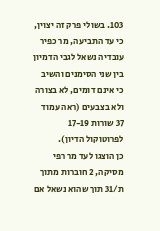103. בשולי פרק זה יצוין, כי עד התביעה, מר כפיר עובדיה נשאל לגבי הדמיון בין שני הסימנים והשיב כי אינם דומים, לא בצורה ולא בצבעים (ראה עמוד 37 שורות 17-19 לפרוטוקול הדיון).
כן הוצגו לעד מר רפי מסיקה, 2 חוברות מתוך ת/31 תוך שהוא נשאל אם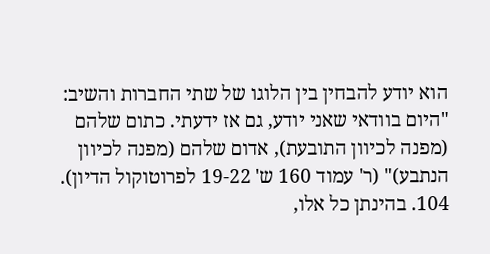הוא יודע להבחין בין הלוגו של שתי החברות והשיב: "היום בוודאי שאני יודע, גם אז ידעתי. כתום שלהם (מפנה לכיוון התובעת), אדום שלהם (מפנה לכיוון הנתבע)" (ר' עמוד 160 ש' 19-22 לפרוטוקול הדיון).
104. בהינתן כל אלו,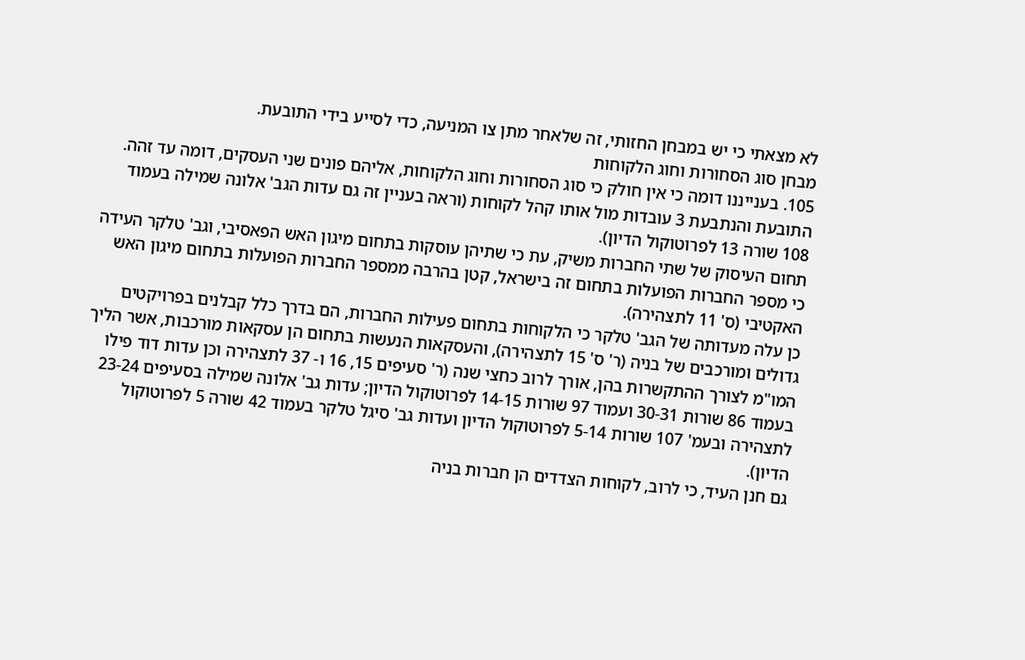לא מצאתי כי יש במבחן החזותי, זה שלאחר מתן צו המניעה, כדי לסייע בידי התובעת.
מבחן סוג הסחורות וחוג הלקוחות
105. בענייננו דומה כי אין חולק כי סוג הסחורות וחוג הלקוחות, אליהם פונים שני העסקים, דומה עד זהה. התובעת והנתבעת 3 עובדות מול אותו קהל לקוחות (וראה בעניין זה גם עדות הגב' אלונה שמילה בעמוד 108 שורה 13 לפרוטוקול הדיון).
תחום העיסוק של שתי החברות משיק, עת כי שתיהן עוסקות בתחום מיגון האש הפאסיבי, וגב' טלקר העידה כי מספר החברות הפועלות בתחום זה בישראל, קטן בהרבה ממספר החברות הפועלות בתחום מיגון האש האקטיבי (ס' 11 לתצהירה).
כן עלה מעדותה של הגב' טלקר כי הלקוחות בתחום פעילות החברות, הם בדרך כלל קבלנים בפרויקטים גדולים ומורכבים של בניה (ר' ס' 15 לתצהירה), והעסקאות הנעשות בתחום הן עסקאות מורכבות, אשר הליך המו"מ לצורך ההתקשרות בהן, אורך לרוב כחצי שנה (ר' סעיפים 15, 16 ו- 37 לתצהירה וכן עדות דוד פילו בעמוד 86 שורות 30-31 ועמוד 97 שורות 14-15 לפרוטוקול הדיון; עדות גב' אלונה שמילה בסעיפים 23-24 לתצהירה ובעמ' 107 שורות 5-14 לפרוטוקול הדיון ועדות גב' סיגל טלקר בעמוד 42 שורה 5 לפרוטוקול הדיון).
גם חנן העיד, כי לרוב, לקוחות הצדדים הן חברות בניה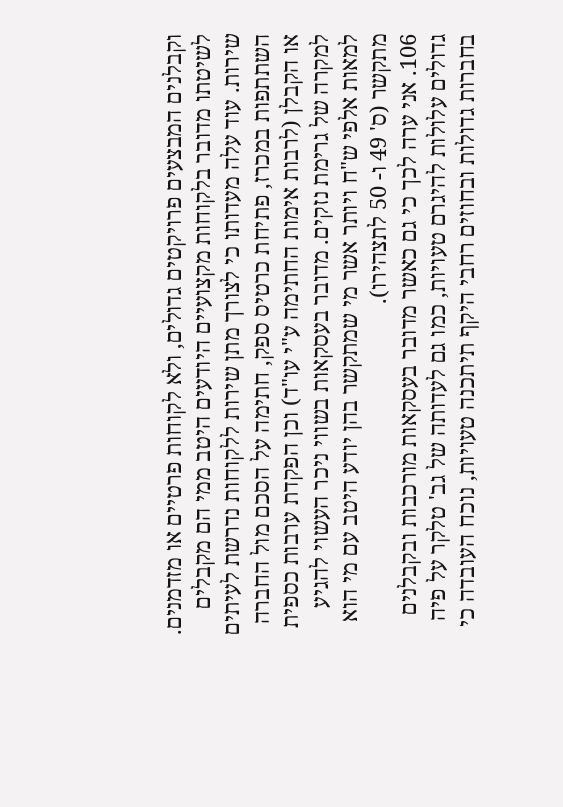וקבלנים המבצעים פרויקטים גדולים, ולא לקוחות פרטיים או מזדמנים. לשיטתו מדובר בלקוחות מקצועיים היודעים היטב ממי הם מקבלים שירות. עוד עלה מעדותו כי לצורך מתן שירות ללקוחות נדרשת לעיתים השתתפות במכרז, פתיחת כרטיס ספק, חתימה על הסכם מול החברה או הקבלן (לרבות אימות החתימה ע"י עו"ד) וכן הפקדת ערבות כספית למקרה של גרימת נזקים. מדובר בעסקאות בשווי ניכר העשוי להגיע למאות אלפי ש"ח ויותר אשר מי שמתקשר בהן יודע היטב עם מי הוא מתקשר (ס' 49 ו- 50 לתצהירו).
106. אני ערה לכך כי גם כאשר מדובר בעסקאות מורכבות ובקבלנים גדולים עלולות להיגרם טעויות, כמו גם לעדותה של גב' טלקר על פיה בחברות גדולות ובחוזים רחבי היקף תיתכנה טעויות, נוכח העובדה כי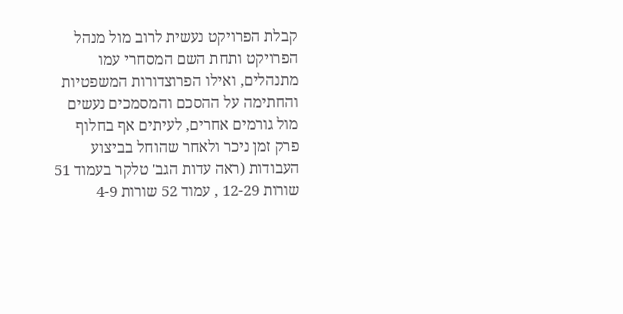קבלת הפרויקט נעשית לרוב מול מנהל הפרויקט ותחת השם המסחרי עמו מתנהלים, ואילו הפרוצדורות המשפטיות והחתימה על ההסכם והמסמכים נעשים מול גורמים אחרים, לעיתים אף בחלוף פרק זמן ניכר ולאחר שהוחל בביצוע העבודות (ראה עדות הגב' טלקר בעמוד 51 שורות 12-29 , עמוד 52 שורות 4-9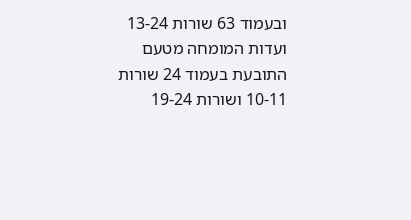ובעמוד 63 שורות 13-24 ועדות המומחה מטעם התובעת בעמוד 24 שורות 10-11 ושורות 19-24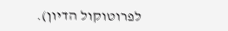לפרוטוקול הדיון).